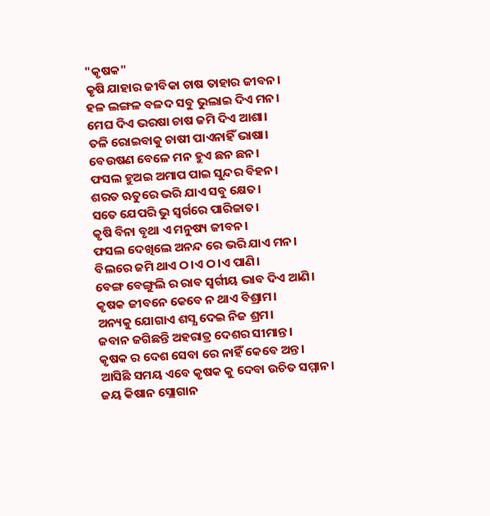"କୃଷକ"
କୃଷି ଯାହାର ଜୀବିକା ଚାଷ ତାହାର ଜୀବନ।
ହଳ ଲଙ୍ଗଳ ବଳଦ ସବୁ ଭୁଲାଇ ଦିଏ ମନ।
ମେଘ ଦିଏ ଭରଷା ଚାଷ ଜମି ଦିଏ ଆଶା।
ତଳି ରୋଇବାକୁ ଚାଷୀ ପାଏନାହିଁ ଭାଷା।
ବେଉଷଣ ବେଳେ ମନ ହୁଏ ଛନ ଛନ।
ଫସଲ ହୁଅଇ ଅମାପ ପାଇ ସୁନ୍ଦର ବିହନ।
ଶରତ ଋତୁରେ ଭରି ଯାଏ ସବୁ କ୍ଷେତ।
ସତେ ଯେପରି ଭୁ ସ୍ଵର୍ଗରେ ପାରିଜାତ।
କୃଷି ବିନା ବୃଥା ଏ ମନୁଷ୍ୟ ଜୀବନ।
ଫସଲ ଦେଖିଲେ ଅନନ୍ଦ ରେ ଭରି ଯାଏ ମନ।
ବିଲରେ ଜମି ଥାଏ ଠ।ଏ ଠ।ଏ ପାଣି।
ବେଙ୍ଗ ବେଙ୍ଗୁଲି ର ରାବ ସ୍ୱର୍ଗୀୟ ଭାବ ଦିଏ ଆଣି।
କୃଷକ ଜୀବନେ କେବେ ନ ଥାଏ ବିଶ୍ରାମ।
ଅନ୍ୟକୁ ଯୋଗାଏ ଶସ୍ଯ ଦେଇ ନିଜ ଶ୍ରମ।
ଜବାନ ଜଗିଛନ୍ତି ଅହରାତ୍ର ଦେଶର ସୀମାନ୍ତ।
କୃଷକ ର ଦେଶ ସେବା ରେ ନାହିଁ କେବେ ଅନ୍ତ।
ଆସିଛି ସମୟ ଏବେ କୃଷକ କୁ ଦେବା ଉଚିତ ସମ୍ମାନ।
ଜୟ କିଷାନ ସ୍ଲୋଗାନ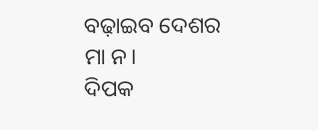ବଢ଼ାଇବ ଦେଶର ମା ନ।
ଦିପକ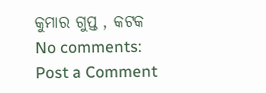କୁମାର ଗୁପ୍ତ , କଟକ
No comments:
Post a Comment